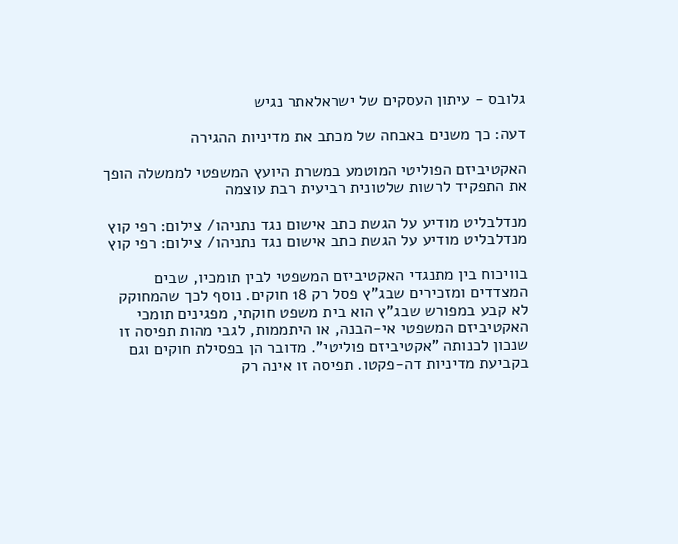גלובס - עיתון העסקים של ישראלאתר נגיש

דעה: כך משנים באבחה של מכתב את מדיניות ההגירה

האקטיביזם הפוליטי המוטמע במשרת היועץ המשפטי לממשלה הופך את התפקיד לרשות שלטונית רביעית רבת עוצמה

מנדלבליט מודיע על הגשת כתב אישום נגד נתניהו/ צילום: רפי קוץ
מנדלבליט מודיע על הגשת כתב אישום נגד נתניהו/ צילום: רפי קוץ

בוויכוח בין מתנגדי האקטיביזם המשפטי לבין תומכיו, שבים המצדדים ומזכירים שבג"ץ פסל רק 18 חוקים. נוסף לכך שהמחוקק לא קבע במפורש שבג"ץ הוא בית משפט חוקתי, מפגינים תומכי האקטיביזם המשפטי אי-הבנה, או היתממות, לגבי מהות תפיסה זו שנכון לכנותה "אקטיביזם פוליטי". מדובר הן בפסילת חוקים וגם בקביעת מדיניות דה-פקטו. תפיסה זו אינה רק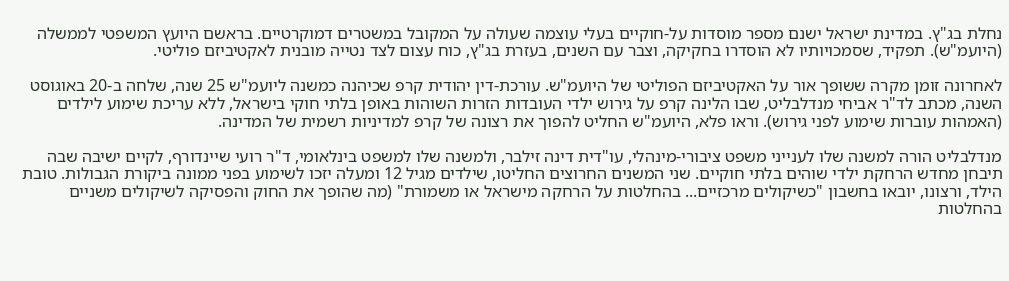נחלת בג"ץ. במדינת ישראל ישנם מספר מוסדות על-חוקיים בעלי עוצמה שעולה על המקובל במשטרים דמוקרטיים. בראשם היועץ המשפטי לממשלה (היועמ"ש). תפקיד, שסמכויותיו לא הוסדרו בחקיקה, וצבר עם השנים, בעזרת בג"ץ, כוח עצום לצד נטייה מובנית לאקטיביזם פוליטי.

לאחרונה זומן מקרה ששופך אור על האקטיביזם הפוליטי של היועמ"ש. עורכת-דין יהודית קרפ שכיהנה כמשנה ליועמ"ש 25 שנה, שלחה ב-20 באוגוסט השנה, מכתב לד"ר אביחי מנדלבליט, שבו הלינה קרפ על גירוש ילדי העובדות הזרות השוהות באופן בלתי חוקי בישראל, ללא עריכת שימוע לילדים (האמהות עוברות שימוע לפני גירוש). וראו פלא, היועמ"ש החליט להפוך את רצונה של קרפ למדיניות רשמית של המדינה.

מנדלבליט הורה למשנה שלו לענייני משפט ציבורי-מינהלי, עו"דית דינה זילבר, ולמשנה שלו למשפט בינלאומי, ד"ר רועי שיינדורף, לקיים ישיבה שבה תיבחן מחדש הרחקת ילדי שוהים בלתי חוקיים. שני המשנים החרוצים החליטו, שילדים מגיל 12 ומעלה יזכו לשימוע בפני ממונה ביקורת הגבולות. טובת הילד, ורצונו, יובאו בחשבון "כשיקולים מרכזיים... בהחלטות על הרחקה מישראל או משמורת" (מה שהופך את החוק והפסיקה לשיקולים משניים בהחלטות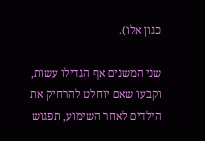כגון אלו).

שני המשנים אף הגדילו עשות, וקבעו שאם יוחלט להרחיק את הילדים לאחר השימוע, תפגוש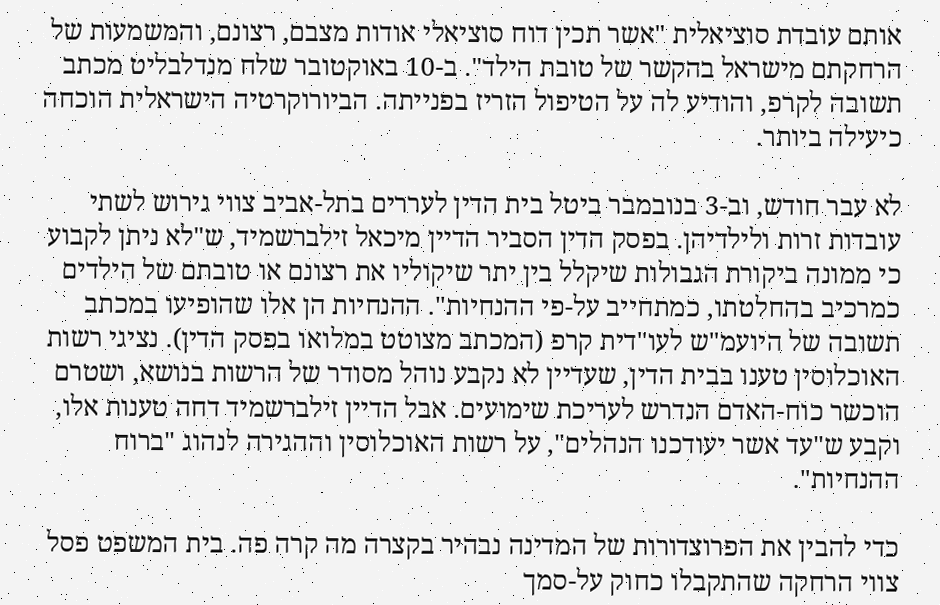אותם עובדת סוציאלית "אשר תכין דוח סוציאלי אודות מצבם, רצונם, והמשמעות של הרחקתם מישראל בהקשר של טובת הילד". ב-10 באוקטובר שלח מנדלבליט מכתב תשובה לקרפ, והודיע לה על הטיפול הזריז בפנייתה. הביורוקרטיה הישראלית הוכחה כיעילה ביותר.

לא עבר חודש, וב-3 בנובמבר ביטל בית הדין לעררים בתל-אביב צווי גירוש לשתי עובדות זרות ולילדיהן. בפסק הדין הסביר הדיין מיכאל זילברשמיד, ש"לא ניתן לקבוע כי ממונה ביקורת הגבולות שיקלל בין יתר שיקוליו את רצונם או טובתם של הילדים כמרכיב בהחלטתו, כמתחייב על-פי ההנחיות". ההנחיות הן אלו שהופיעו במכתב תשובה של היועמ"ש לעו"דית קרפ (המכתב מצוטט במלואו בפסק הדין). נציגי רשות האוכלוסין טענו בבית הדין, שעדיין לא נקבע נוהל מסודר של הרשות בנושא, ושטרם הוכשר כוח-האדם הנדרש לעריכת שימועים. אבל הדיין זילברשמיד דחה טענות אלו, וקבע ש"עד אשר יעודכנו הנהלים", על רשות האוכלוסין וההגירה לנהוג "ברוח ההנחיות".

כדי להבין את הפרוצדורות של המדינה נבהיר בקצרה מה קרה פה. בית המשפט פסל צווי הרחקה שהתקבלו כחוק על-סמך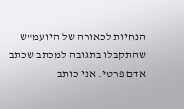הנחיות לכאורה של היועמ"ש שהתקבלו בתגובה למכתב שכתב אדם פרטי. אני כותב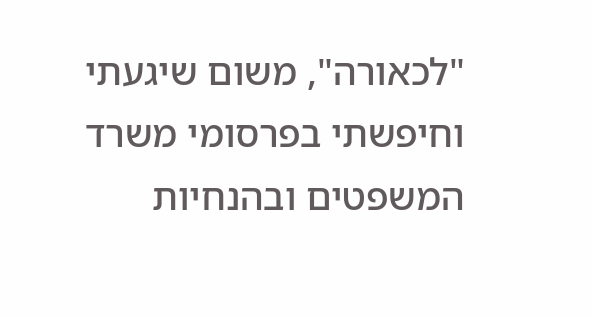"לכאורה", משום שיגעתי וחיפשתי בפרסומי משרד המשפטים ובהנחיות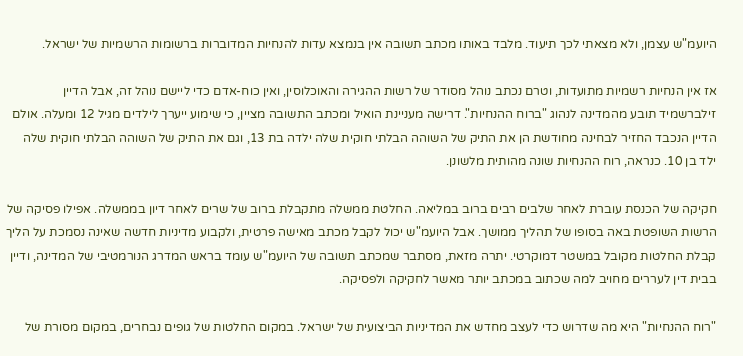היועמ"ש עצמן, ולא מצאתי לכך תיעוד. מלבד באותו מכתב תשובה אין בנמצא עדות להנחיות המדוברות ברשומות הרשמיות של ישראל.

אז אין הנחיות רשמיות מתועדות, וטרם נכתב נוהל מסודר של רשות ההגירה והאוכלוסין, ואין כוח-אדם כדי ליישם נוהל זה, אבל הדיין זילברשמיד תובע מהמדינה לנהוג "ברוח ההנחיות". דרישה מעניינת הואיל ומכתב התשובה מציין, כי שימוע ייערך לילדים מגיל 12 ומעלה. אולם הדיין הנכבד החזיר לבחינה מחודשת הן את התיק של השוהה הבלתי חוקית שלה ילדה בת 13, וגם את התיק של השוהה הבלתי חוקית שלה ילד בן 10. כנראה, רוח ההנחיות שונה מהותית מלשונן.

חקיקה של הכנסת עוברת לאחר שלבים רבים ברוב במליאה. החלטת ממשלה מתקבלת ברוב של שרים לאחר דיון בממשלה. אפילו פסיקה של הרשות השופטת באה בסופו של תהליך ממושך. אבל היועמ"ש יכול לקבל מכתב מאישה פרטית, ולקבוע מדיניות חדשה שאינה נסמכת על הליך קבלת החלטות מקובל במשטר דמוקרטי. יתרה מזאת, מסתבר שמכתב תשובה של היועמ"ש עומד בראש המדרג הנורמטיבי של המדינה, ודיין בבית דין לעררים מחויב למה שכתוב במכתב יותר מאשר לחקיקה ולפסיקה.

"רוח ההנחיות" היא מה שדרוש כדי לעצב מחדש את המדיניות הביצועית של ישראל. במקום החלטות של גופים נבחרים, במקום מסורת של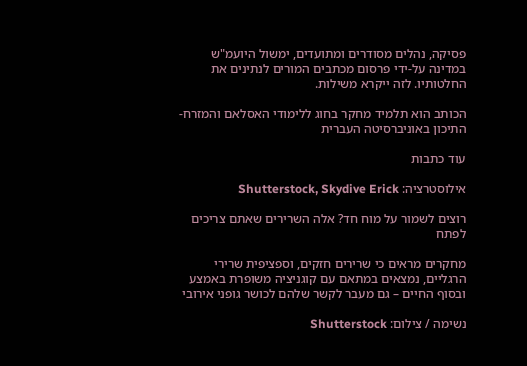פסיקה, נהלים מסודרים ומתועדים, ימשול היועמ"ש במדינה על-ידי פרסום מכתבים המורים לנתינים את החלטותיו. לזה ייקרא משילות.

הכותב הוא תלמיד מחקר בחוג ללימודי האסלאם והמזרח-התיכון באוניברסיטה העברית

עוד כתבות

אילוסטרציה: Shutterstock, Skydive Erick

רוצים לשמור על מוח חד? אלה השרירים שאתם צריכים לפתח

מחקרים מראים כי שרירים חזקים, וספציפית שרירי הרגליים, נמצאים במתאם עם קוגניציה משופרת באמצע ובסוף החיים – גם מעבר לקשר שלהם לכושר גופני אירובי

נשימה / צילום: Shutterstock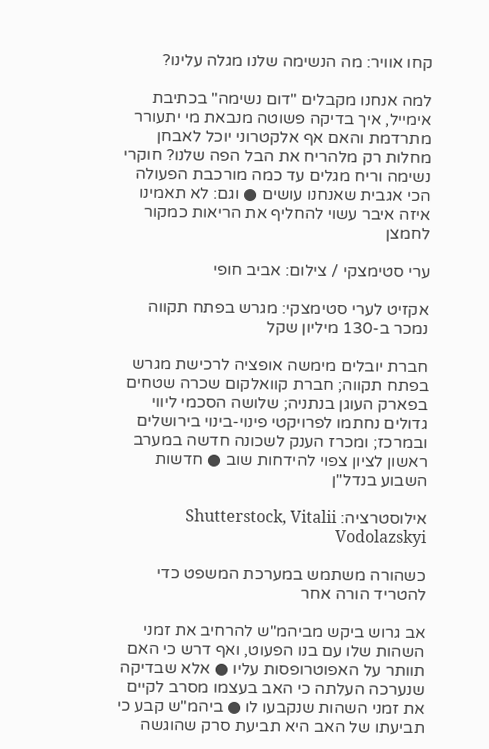קחו אוויר: מה הנשימה שלנו מגלה עלינו?

למה אנחנו מקבלים "דום נשימה" בכתיבת אימייל, איך בדיקה פשוטה מנבאת מי יתעורר מתרדמת והאם אף אלקטרוני יוכל לאבחן מחלות רק מלהריח את הבל הפה שלנו? חוקרי נשימה וריח מגלים עד כמה מורכבת הפעולה הכי אגבית שאנחנו עושים ● וגם: לא תאמינו איזה איבר עשוי להחליף את הריאות כמקור לחמצן

ערי סטימצקי / צילום: אביב חופי

אקזיט לערי סטימצקי: מגרש בפתח תקווה נמכר ב-130 מיליון שקל

חברת יובלים מימשה אופציה לרכישת מגרש בפתח תקווה; חברת קוואלקום שכרה שטחים בפארק העוגן בנתניה; שלושה הסכמי ליווי גדולים נחתמו לפרויקטי פינוי-בינוי בירושלים ובמרכז; ומכרז הענק לשכונה חדשה במערב ראשון לציון צפוי להידחות שוב ● חדשות השבוע בנדל"ן

אילוסטרציה: Shutterstock, Vitalii Vodolazskyi

כשהורה משתמש במערכת המשפט כדי להטריד הורה אחר

אב גרוש ביקש מביהמ"ש להרחיב את זמני השהות שלו עם בנו הפעוט, ואף דרש כי האם תוותר על האפוטרופסות עליו ● אלא שבדיקה שנערכה העלתה כי האב בעצמו מסרב לקיים את זמני השהות שנקבעו לו ● ביהמ"ש קבע כי תביעתו של האב היא תביעת סרק שהוגשה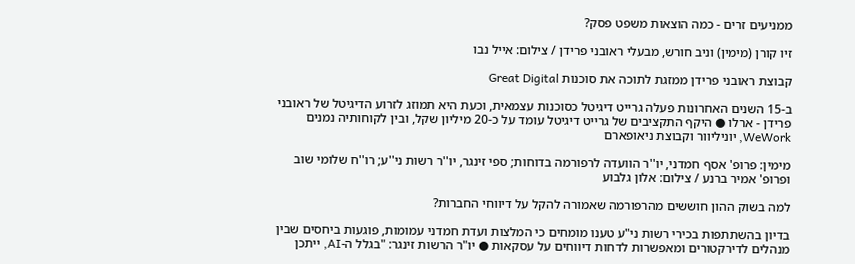ממניעים זרים - כמה הוצאות משפט פסק?

זיו קורן (מימין) וניב חורש, מבעלי ראובני פרידן / צילום: אייל נבו

קבוצת ראובני פרידן ממזגת לתוכה את סוכנות Great Digital

ב-15 השנים האחרונות פעלה גרייט דיגיטל כסוכנות עצמאית, וכעת היא תמוזג לזרוע הדיגיטל של ראובני פרידן - ארלו ● היקף התקציבים של גרייט דיגיטל עומד על כ-20 מיליון שקל, ובין לקוחותיה נמנים WeWork, יוניליוור וקבוצת ניאופארם

מימין: פרופ' אסף חמדני, יו''ר הוועדה לרפורמה בדוחות; ספי זינגר, יו''ר רשות ני''ע; רו''ח שלומי שוב ופרופ' אמיר ברנע / צילום: אלון גלבוע

למה בשוק ההון חוששים מהרפורמה שאמורה להקל על דיווחי החברות?

בדיון בהשתתפות בכירי רשות ני"ע טענו מומחים כי המלצות ועדת חמדני עמומות, פוגעות ביחסים שבין מנהלים לדירקטורים ומאפשרות לדחות דיווחים על עסקאות ● יו"ר הרשות זינגר: "בגלל ה-AI, ייתכן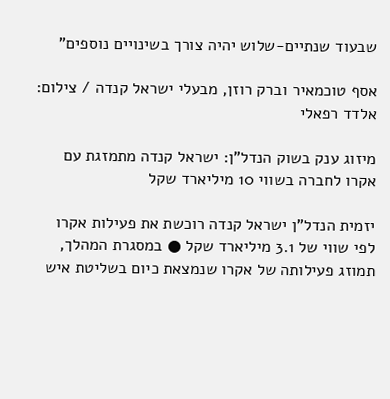שבעוד שנתיים-שלוש יהיה צורך בשינויים נוספים"

אסף טוכמאיר וברק רוזן, מבעלי ישראל קנדה / צילום: אלדד רפאלי

מיזוג ענק בשוק הנדל"ן: ישראל קנדה מתמזגת עם אקרו לחברה בשווי 10 מיליארד שקל

יזמית הנדל"ן ישראל קנדה רוכשת את פעילות אקרו לפי שווי של 3.1 מיליארד שקל ● במסגרת המהלך, תמוזג פעילותה של אקרו שנמצאת כיום בשליטת איש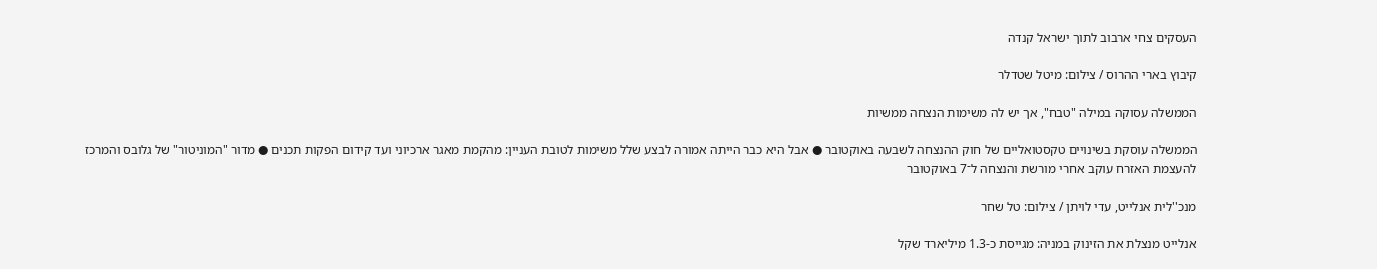העסקים צחי ארבוב לתוך ישראל קנדה

קיבוץ בארי ההרוס / צילום: מיטל שטדלר

הממשלה עסוקה במילה "טבח", אך יש לה משימות הנצחה ממשיות

הממשלה עוסקת בשינויים טקסטואליים של חוק ההנצחה לשבעה באוקטובר ● אבל היא כבר הייתה אמורה לבצע שלל משימות לטובת העניין: מהקמת מאגר ארכיוני ועד קידום הפקות תכנים ● מדור "המוניטור" של גלובס והמרכז להעצמת האזרח עוקב אחרי מורשת והנצחה ל־7 באוקטובר

מנכ''לית אנלייט, עדי לויתן / צילום: טל שחר

אנלייט מנצלת את הזינוק במניה: מגייסת כ-1.3 מיליארד שקל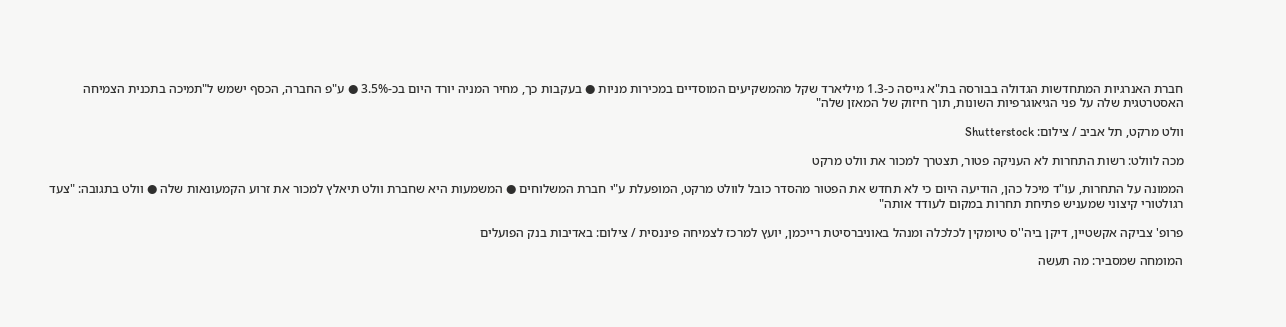חברת האנרגיות המתחדשות הגדולה בבורסה בת"א גייסה כ-1.3 מיליארד שקל מהמשקיעים המוסדיים במכירות מניות ● בעקבות כך, מחיר המניה יורד היום בכ-3.5% ● ע"פ החברה, הכסף ישמש ל"תמיכה בתכנית הצמיחה האסטרטגית שלה על פני הגיאוגרפיות השונות, תוך חיזוק של המאזן שלה"

וולט מרקט, תל אביב / צילום: Shutterstock

מכה לוולט: רשות התחרות לא העניקה פטור, תצטרך למכור את וולט מרקט

הממונה על התחרות, עו"ד מיכל כהן, הודיעה היום כי לא תחדש את הפטור מהסדר כובל לוולט מרקט, המופעלת ע"י חברת המשלוחים ● המשמעות היא שחברת וולט תיאלץ למכור את זרוע הקמעונאות שלה ● וולט בתגובה: "צעד רגולטורי קיצוני שמעניש פתיחת תחרות במקום לעודד אותה"

פרופ' צביקה אקשטיין, דיקן ביה''ס טיומקין לכלכלה ומנהל באוניברסיטת רייכמן, יועץ למרכז לצמיחה פיננסית / צילום: באדיבות בנק הפועלים

המומחה שמסביר: מה תעשה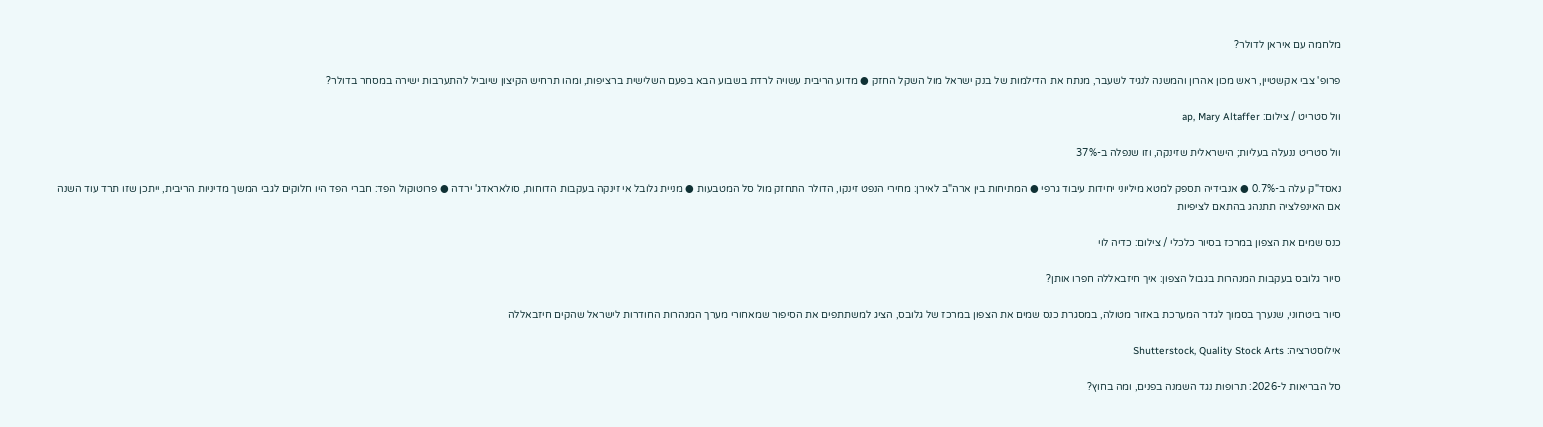מלחמה עם איראן לדולר?

פרופ' צבי אקשטיין, ראש מכון אהרון והמשנה לנגיד לשעבר, מנתח את הדילמות של בנק ישראל מול השקל החזק ● מדוע הריבית עשויה לרדת בשבוע הבא בפעם השלישית ברציפות, ומהו תרחיש הקיצון שיוביל להתערבות ישירה במסחר בדולר?

וול סטריט / צילום: ap, Mary Altaffer

וול סטריט ננעלה בעליות; הישראלית שזינקה, וזו שנפלה ב-37%

נאסד"ק עלה ב-0.7% ● אנבידיה תספק למטא מיליוני יחידות עיבוד גרפי ● המתיחות בין ארה"ב לאירן: מחירי הנפט זינקו, הדולר התחזק מול סל המטבעות ● מניית גלובל אי זינקה בעקבות הדוחות, סולאראדג' ירדה ● פרוטוקול הפד: חברי הפד היו חלוקים לגבי המשך מדיניות הריבית, ייתכן שזו תרד עוד השנה אם האינפלציה תתנהג בהתאם לציפיות

כנס שמים את הצפון במרכז בסיור כלכלי / צילום: כדיה לוי

סיור גלובס בעקבות המנהרות בגבול הצפון: איך חיזבאללה חפרו אותן?

סיור ביטחוני, שנערך בסמוך לגדר המערכת באזור מטולה, במסגרת כנס שמים את הצפון במרכז של גלובס, הציג למשתתפים את הסיפור שמאחורי מערך המנהרות החודרות לישראל שהקים חיזבאללה

אילוסטרציה: Shutterstock, Quality Stock Arts

סל הבריאות ל-2026: תרופות נגד השמנה בפנים, ומה בחוץ?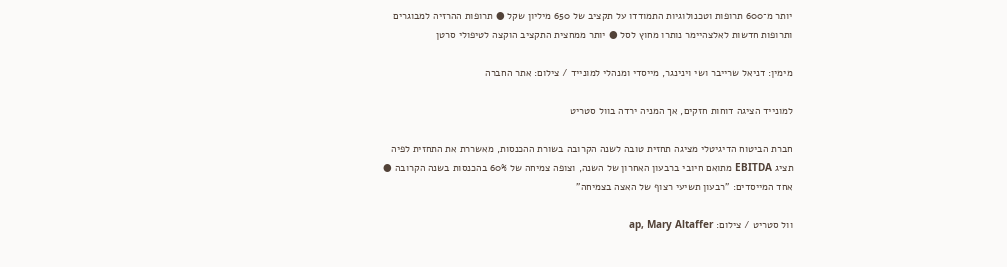יותר מ־600 תרופות וטכנולוגיות התמודדו על תקציב של 650 מיליון שקל ● תרופות ההרזיה למבוגרים ותרופות חדשות לאלצהיימר נותרו מחוץ לסל ● יותר ממחצית התקציב הוקצה לטיפולי סרטן

מימין: דניאל שרייבר ושי וינינגר, מייסדי ומנהלי למונייד / צילום: אתר החברה

למונייד הציגה דוחות חזקים, אך המניה ירדה בוול סטריט

חברת הביטוח הדיגיטלי מציגה תחזית טובה לשנה הקרובה בשורת ההכנסות, מאשררת את התחזית לפיה תציג EBITDA מתואם חיובי ברבעון האחרון של השנה, וצופה צמיחה של 60% בהכנסות בשנה הקרובה ● אחד המייסדים: "רבעון תשיעי רצוף של האצה בצמיחה"

וול סטריט / צילום: ap, Mary Altaffer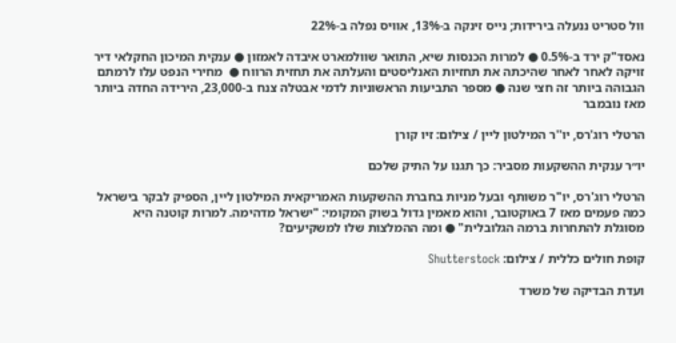וול סטריט ננעלה בירידות; נייס זינקה ב-13%, אוויס נפלה ב-22%

נאסד"ק ירד ב-0.5% ● למרות הכנסות שיא, התואר שוולמארט איבדה לאמזון ● ענקית המיכון החקלאי דיר זויקה לאחר לאחר שהיכתה את תחזיות האנליסטים והעלתה את תחזית הרווח ●  מחירי הנפט עלו לרמתם הגבוהה ביותר זה חצי שנה ● מספר התביעות הראשוניות לדמי אבטלה צנח ב-23,000, הירידה החדה ביותר מאז נובמבר

הרטלי רוג'רס, יו''ר המילטון ליין / צילום: זיו קורן

יו״ר ענקית ההשקעות מסביר: כך תגנו על התיק שלכם

הרטלי רוג'רס, יו"ר משותף ובעל מניות בחברת ההשקעות האמריקאית המילטון ליין, הספיק לבקר בישראל כמה פעמים מאז 7 באוקטובר, והוא מאמין גדול בשוק המקומי: "ישראל מדהימה. למרות קוטנה היא מסוגלת להתחרות ברמה הגלובלית" ● ומה ההמלצות שלו למשקיעים?

קופת חולים כללית / צילום: Shutterstock

ועדת הבדיקה של משרד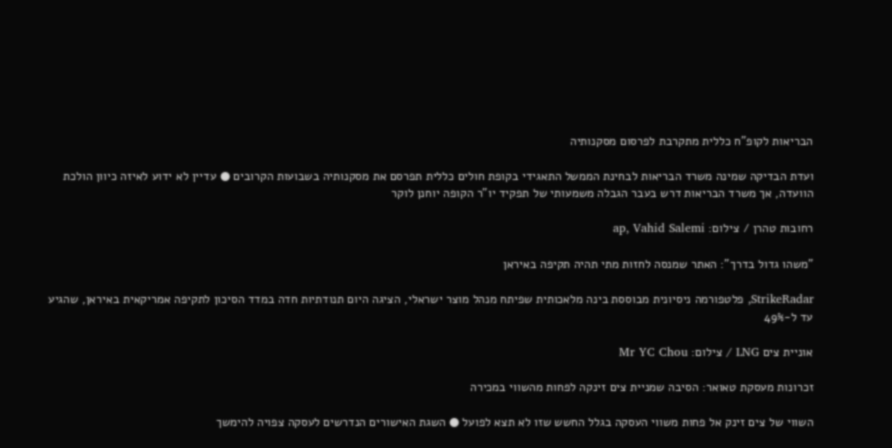הבריאות לקופ"ח כללית מתקרבת לפרסום מסקנותיה

ועדת הבדיקה שמינה משרד הבריאות לבחינת הממשל התאגידי בקופת חולים כללית תפרסם את מסקנותיה בשבועות הקרובים ● עדיין לא ידוע לאיזה כיוון הולכת הוועדה, אך משרד הבריאות דרש בעבר הגבלה משמעותי של תפקיד יו"ר הקופה יוחנן לוקר

רחובות טהרן / צילום: ap, Vahid Salemi

"משהו גדול בדרך": האתר שמנסה לחזות מתי תהיה תקיפה באיראן

StrikeRadar, פלטפורמה ניסיונית מבוססת בינה מלאכותית שפיתח מנהל מוצר ישראלי, הציגה היום תנודתיות חדה במדד הסיכון לתקיפה אמריקאית באיראן, שהגיע עד ל-49%

אוניית צים LNG / צילום: Mr YC Chou

זכרונות מעסקת טאואר: הסיבה שמניית צים זינקה לפחות מהשווי במכירה

השווי של צים זינק אל פחות משווי העסקה בגלל החשש שזו לא תצא לפועל ● השגת האישורים הנדרשים לעסקה צפויה להימשך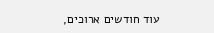עוד חודשים ארוכים,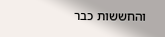והחששות כבר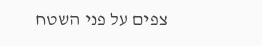צפים על פני השטח